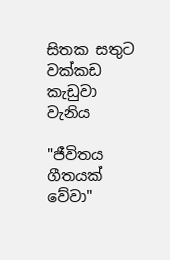සිතක සතුට වක්කඩ කැඩුවා වැනිය

"ජීවිතය ගීතයක් වේවා"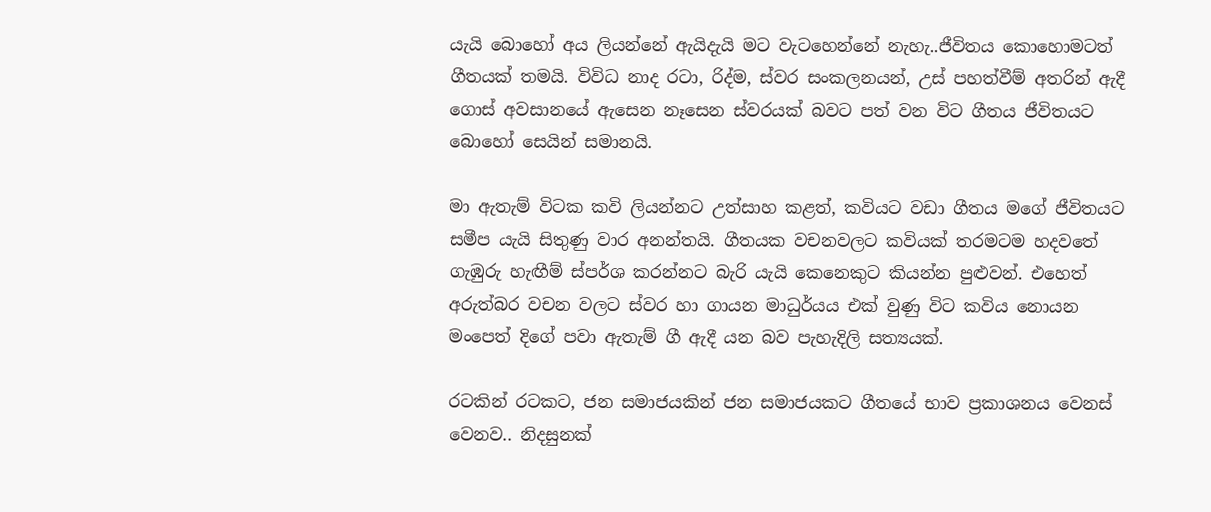යැයි බොහෝ අය ලියන්නේ ඇයිදැයි මට වැටහෙන්නේ නැහැ..ජීවිතය කොහොමටත් ගීතයක් තමයි. විවිධ නාද රටා, රිද්ම, ස්වර සංකලනයන්, උස් පහත්වීම් අතරින් ඇදී ගොස් අවසානයේ ඇසෙන නෑසෙන ස්වරයක් බවට පත් වන විට ගීතය ජීවිතයට බොහෝ සෙයින් සමානයි.

මා ඇතැම් විටක කවි ලියන්නට උත්සාහ කළත්, කවියට වඩා ගීතය මගේ ජීවිතයට සමීප යැයි සිතුණු වාර අනන්තයි. ගීතයක වචනවලට කවියක් තරමටම හදවතේ ගැඹුරු හැඟීම් ස්පර්ශ කරන්නට බැරි යැයි කෙනෙකුට කියන්න පුළුවන්. එහෙත් අරුත්බර වචන වලට ස්වර හා ගායන මාධුර්යය එක් වුණු විට කවිය නොයන මංපෙත් දිගේ පවා ඇතැම් ගී ඇදී යන බව පැහැදිලි සත්‍යයක්.

රටකින් රටකට, ජන සමාජයකින් ජන සමාජයකට ගීතයේ භාව ප්‍රකාශනය වෙනස් වෙනව.. නිදසුනක්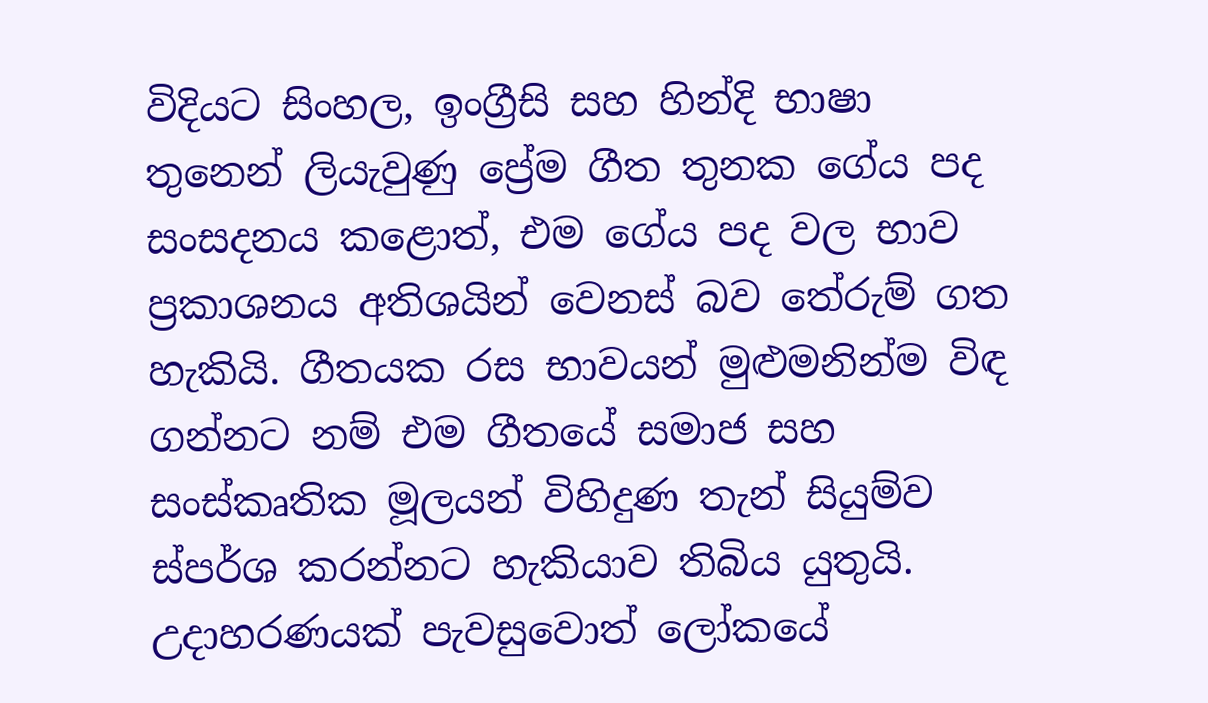විදියට සිංහල, ඉංග්‍රීසි සහ හින්දි භාෂා තුනෙන් ලියැවුණු ප්‍රේම ගීත තුනක ගේය පද සංසදනය කළොත්, එම ගේය පද වල භාව ප්‍රකාශනය අතිශයින් වෙනස් බව තේරුම් ගත හැකියි. ගීතයක රස භාවයන් මුළුමනින්ම විඳ ගන්නට නම් එම ගීතයේ සමාජ සහ සංස්කෘතික මූලයන් විහිදුණ තැන් සියුම්ව ස්පර්ශ කරන්නට හැකියාව තිබිය යුතුයි. උදාහරණයක් පැවසුවොත් ලෝකයේ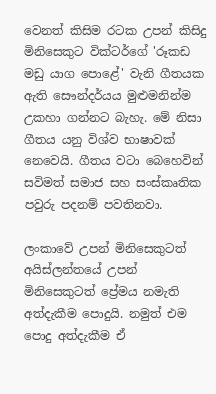වෙනත් කිසිම රටක උපන් කිසිදු මිනිසෙකුට වික්ටර්ගේ 'රූකඩ මඩු යාග පොළේ' වැනි ගීතයක ඇති සෞන්දර්යය මුළුමනින්ම උකහා ගන්නට බැහැ. මේ නිසා ගීතය යනු විශ්ව භාෂාවක් නෙවෙයි. ගීතය වටා බෙහෙවින් සවිමත් සමාජ සහ සංස්කෘතික පවුරු පදනම් පවතිනවා.

ලංකාවේ උපන් මිනිසෙකුටත් අයිස්ලන්තයේ උපන් මිනිසෙකුටත් ප්‍රේමය නමැති අත්දැකීම පොදුයි. නමුත් එම පොදු අත්දැකීම ඒ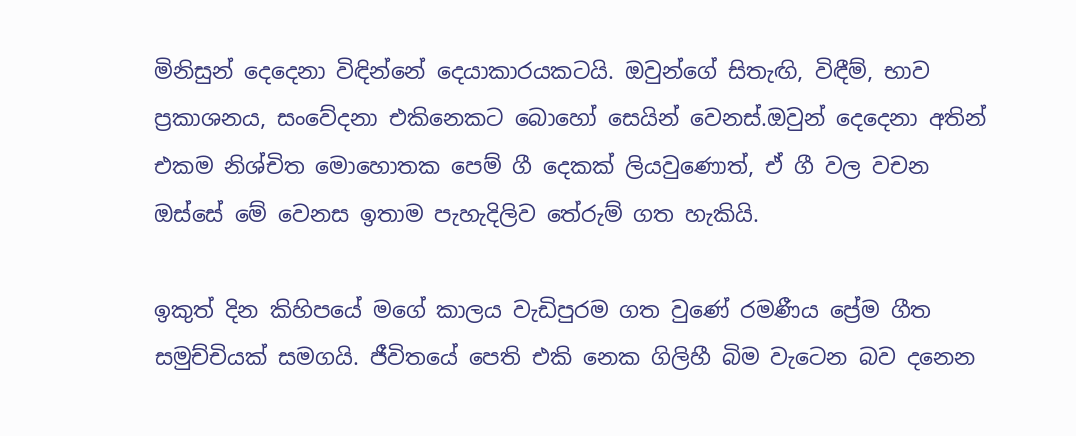මිනිසුන් දෙදෙනා විඳින්නේ දෙයාකාරයකටයි. ඔවුන්ගේ සිතැඟි, විඳීම්, භාව ප්‍රකාශනය, සංවේදනා එකිනෙකට බොහෝ සෙයින් වෙනස්.ඔවුන් දෙදෙනා අතින් එකම නිශ්චිත මොහොතක පෙම් ගී දෙකක් ලියවුණොත්, ඒ ගී වල වචන ඔස්සේ මේ වෙනස ඉතාම පැහැදිලිව තේරුම් ගත හැකියි.

ඉකුත් දින කිහිපයේ මගේ කාලය වැඩිපුරම ගත වුණේ රමණීය ප්‍රේම ගීත සමුච්චියක් සමගයි. ජීවිතයේ පෙති එකි නෙක ගිලිහී බිම වැටෙන බව දනෙන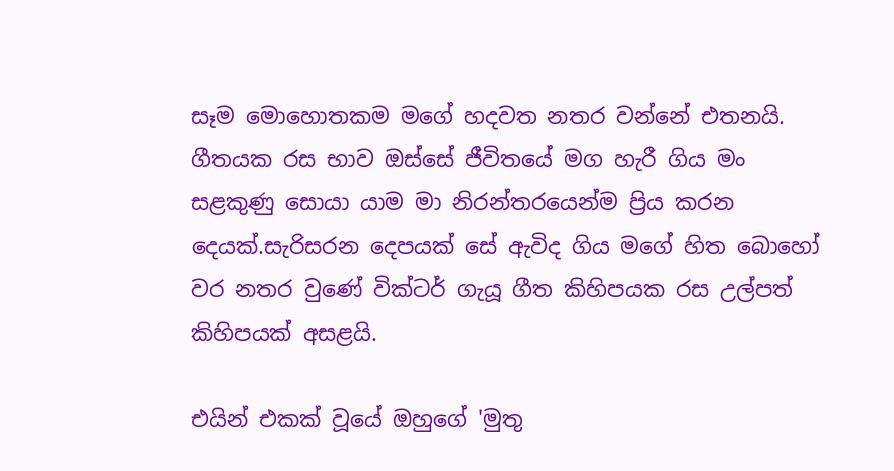සෑම මොහොතකම මගේ හදවත නතර වන්නේ එතනයි. ගීතයක රස භාව ඔස්සේ ජීවිතයේ මග හැරී ගිය මං සළකුණු සොයා යාම මා නිරන්තරයෙන්ම ප්‍රිය කරන දෙයක්.සැරිසරන දෙපයක් සේ ඇවිද ගිය මගේ හිත බොහෝ වර නතර වුණේ වික්ටර් ගැයූ ගීත කිහිපයක රස උල්පත් කිහිපයක් අසළයි.

එයින් එකක් වූයේ ඔහුගේ 'මුතු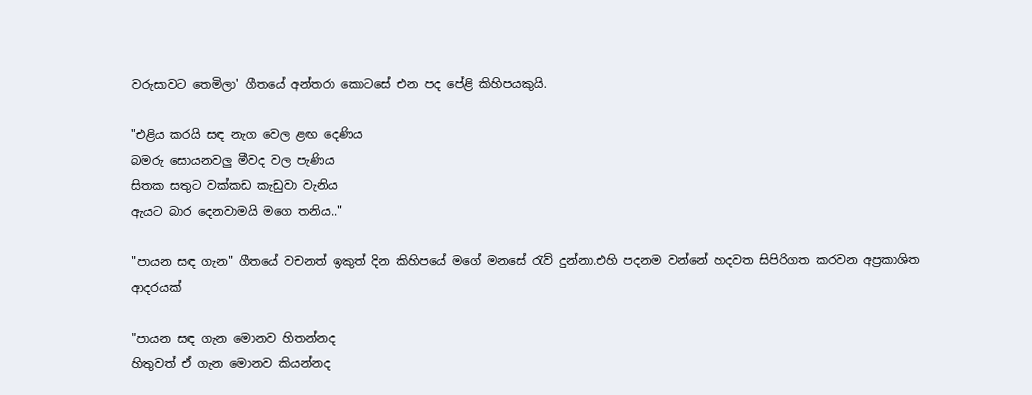වරුසාවට තෙමිලා' ගීතයේ අන්තරා කොටසේ එන පද පේළි කිහිපයකුයි.

"එළිය කරයි සඳ නැග වෙල ළඟ දෙණිය
බමරු සොයනවලු මීවද වල පැණිය
සිතක සතුට වක්කඩ කැඩුවා වැනිය
ඇයට බාර දෙනවාමයි මගෙ තනිය.."

"පායන සඳ ගැන" ගීතයේ වචනත් ඉකුත් දින කිහිපයේ මගේ මනසේ රැව් දුන්නා.එහි පදනම වන්නේ හදවත සිපිරිගත කරවන අප්‍රකාශිත ආදරයක්

"පායන සඳ ගැන මොනව හිතන්නද
හිතුවත් ඒ ගැන මොනව කියන්නද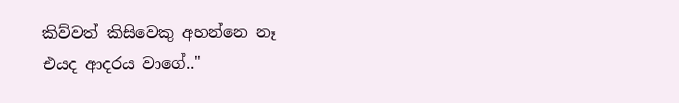කිව්වත් කිසිවෙකු අහන්නෙ නෑ
එයද ආදරය වාගේ.."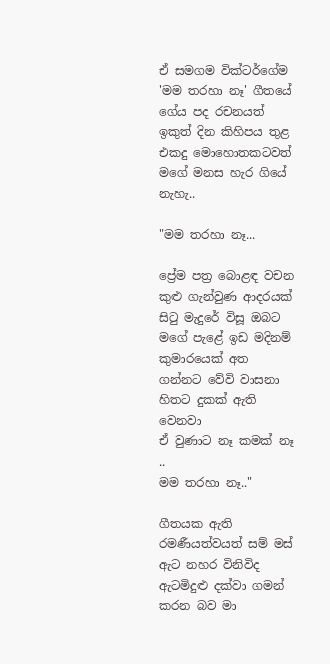ඒ සමගම වික්ටර්ගේම 'මම තරහා නෑ' ගීතයේ ගේය පද රචනයත් ඉකුත් දින කිහිපය තුළ එකදු මොහොතකටවත් මගේ මනස හැර ගියේ නැහැ..

"මම තරහා නෑ...

ප්‍රේම පත්‍ර බොළඳ වචන
කුළු ගැන්වුණ ආදරයක්
සිටු මැදුරේ විසූ ඔබට
මගේ පැළේ ඉඩ මදිනම්
කුමාරයෙක් අත ගන්නට වේවි වාසනා
හිතට දුකක් ඇති වෙනවා
ඒ වුණාට නෑ කමක් නෑ ..
මම තරහා නෑ.."

ගීතයක ඇති රමණීයත්වයත් සම් මස් ඇට නහර විනිවිද ඇටමිදුළු දක්වා ගමන් කරන බව මා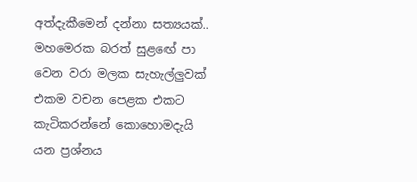අත්දැකීමෙන් දන්නා සත්‍යයක්.. මහමෙරක බරත් සුළඟේ පා වෙන වරා මලක සැහැල්ලුවක් එකම වචන පෙළක එකට කැටිකරන්නේ කොහොමදැයි යන ප්‍රශ්නය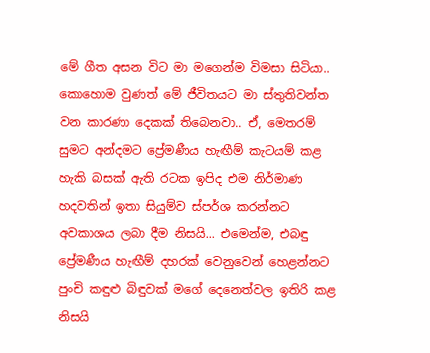මේ ගීත අසන විට මා මගෙන්ම විමසා සිටියා.. කොහොම වුණත් මේ ජීවිතයට මා ස්තුතිවන්ත වන කාරණා දෙකක් තිබෙනවා.. ඒ, මෙතරම් සුමට අන්දමට ප්‍රේමණීය හැඟීම් කැටයම් කළ හැකි බසක් ඇති රටක ඉපිද එම නිර්මාණ හදවතින් ඉතා සියුම්ව ස්පර්ශ කරන්නට අවකාශය ලබා දීම නිසයි... එමෙන්ම, එබඳු ප්‍රේමණීය හැඟීම් දහරක් වෙනුවෙන් හෙළන්නට පුංචි කඳුළු බිඳුවක් මගේ දෙනෙත්වල ඉතිරි කළ නිසයි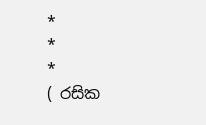*                              *                              *
( රසික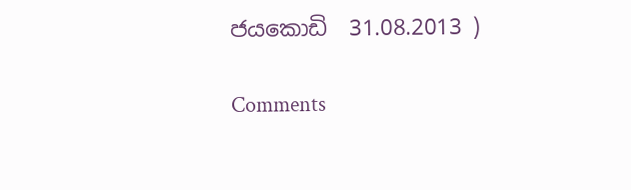ජයකොඩි  31.08.2013 )

Comments